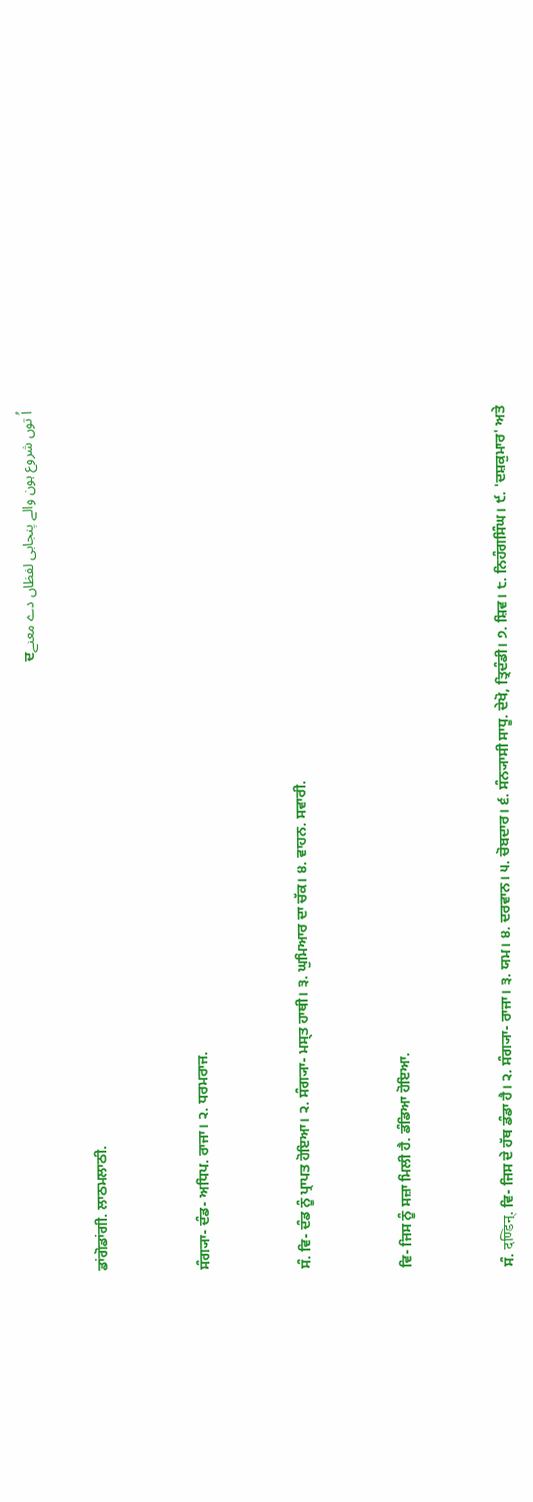اُ توں شروع ہون والے پنجابی لفظاں دے معنےਦ

ਡਾਂਗੋਡਾਂਗੀ. ਲਾਠਮਲਾਠੀ.


ਸੰਗ੍ਯਾ- ਦੰਡ- ਅਧਿਪ. ਰਾਜਾ। ੨. ਧਰਮਰਾਜ.


ਸੰ. ਵਿ- ਦੰਡ ਨੂੰ ਪ੍ਰਾਪਤ ਹੋਇਆ। ੨. ਸੰਗ੍ਯਾ- ਮਸ੍ਤ ਹਾਥੀ। ੩. ਘੁਮਿਆਰ ਦਾ ਚੱਕ। ੪. ਵਾਹਨ. ਸਵਾਰੀ.


ਵਿ- ਜਿਸ ਨੂੰ ਸਜ਼ਾ ਮਿਲੀ ਹੈ. ਡੰਡਿਆ ਹੋਇਆ.


ਸੰ. दण्डिन्. ਵਿ- ਜਿਸ ਦੇ ਹੱਥ ਡੰਡਾ ਹੈ। ੨. ਸੰਗ੍ਯਾ- ਰਾਜਾ। ੩. ਯਮ। ੪. ਦਰਵਾਨ। ੫. ਚੋਬਦਾਰ। ੬. ਸੰਨ੍ਯਾਸੀ ਸਾਧੂ. ਦੇਖੋ, ਤ੍ਰਿਦੰਡੀ। ੭. ਸ਼ਿਵ। ੮. ਨਿਹੰਗਸਿੰਘ। ੯. 'ਦਸ਼ਕੁਮਾਰ' ਅਤੇ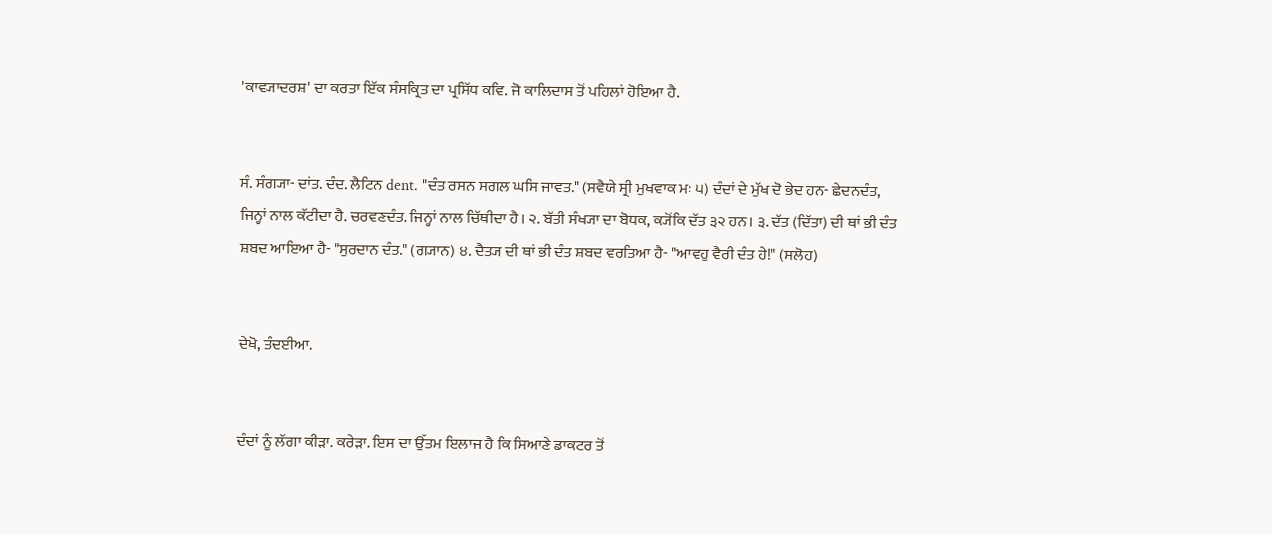'ਕਾਵ੍ਯਾਦਰਸ਼' ਦਾ ਕਰਤਾ ਇੱਕ ਸੰਸਕ੍ਰਿਤ ਦਾ ਪ੍ਰਸਿੱਧ ਕਵਿ. ਜੋ ਕਾਲਿਦਾਸ ਤੋਂ ਪਹਿਲਾਂ ਹੋਇਆ ਹੈ.


ਸੰ. ਸੰਗ੍ਯਾ- ਦਾਂਤ. ਦੰਦ. ਲੈਟਿਨ dent. "ਦੰਤ ਰਸਨ ਸਗਲ ਘਸਿ ਜਾਵਤ." (ਸਵੈਯੇ ਸ੍ਰੀ ਮੁਖਵਾਕ ਮਃ ੫) ਦੰਦਾਂ ਦੇ ਮੁੱਖ ਦੋ ਭੇਦ ਹਨ- ਛੇਦਨਦੰਤ, ਜਿਨ੍ਹਾਂ ਨਾਲ ਕੱਟੀਦਾ ਹੈ. ਚਰਵਣਦੰਤ. ਜਿਨ੍ਹਾਂ ਨਾਲ ਚਿੱਥੀਦਾ ਹੈ। ੨. ਬੱਤੀ ਸੰਖ੍ਯਾ ਦਾ ਬੋਧਕ, ਕ੍ਯੋਂਕਿ ਦੱਤ ੩੨ ਹਨ। ੩. ਦੱਤ (ਦਿੱਤਾ) ਦੀ ਥਾਂ ਭੀ ਦੰਤ ਸ਼ਬਦ ਆਇਆ ਹੈ- "ਸੁਰਦਾਨ ਦੰਤ." (ਗ੍ਯਾਨ) ੪. ਦੈਤ੍ਯ ਦੀ ਥਾਂ ਭੀ ਦੰਤ ਸ਼ਬਦ ਵਰਤਿਆ ਹੈ- "ਆਵਹੁ ਵੈਰੀ ਦੰਤ ਹੇ!" (ਸਲੋਹ)


ਦੇਖੋ, ਤੰਦਈਆ.


ਦੰਦਾਂ ਨੂੰ ਲੱਗਾ ਕੀੜਾ. ਕਰੇੜਾ. ਇਸ ਦਾ ਉੱਤਮ ਇਲਾਜ ਹੈ ਕਿ ਸਿਆਣੇ ਡਾਕਟਰ ਤੋਂ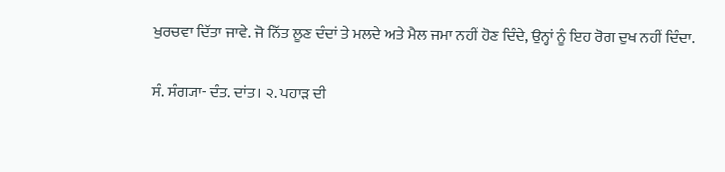ਖੁਰਚਵਾ ਦਿੱਤਾ ਜਾਵੇ. ਜੋ ਨਿੱਤ ਲੂਣ ਦੰਦਾਂ ਤੇ ਮਲਦੇ ਅਤੇ ਮੈਲ ਜਮਾ ਨਹੀਂ ਹੋਣ ਦਿੰਦੇ, ਉਨ੍ਹਾਂ ਨੂੰ ਇਹ ਰੋਗ ਦੁਖ ਨਹੀਂ ਦਿੰਦਾ.


ਸੰ. ਸੰਗ੍ਯਾ- ਦੰਤ. ਦਾਂਤ। ੨. ਪਹਾੜ ਦੀ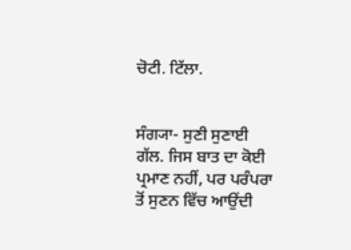ਚੋਟੀ. ਟਿੱਲਾ.


ਸੰਗ੍ਯਾ- ਸੁਣੀ ਸੁਣਾਈ ਗੱਲ. ਜਿਸ ਬਾਤ ਦਾ ਕੋਈ ਪ੍ਰਮਾਣ ਨਹੀਂ, ਪਰ ਪਰੰਪਰਾ ਤੋਂ ਸੁਣਨ ਵਿੱਚ ਆਉਂਦੀ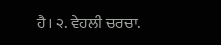ਹੈ। ੨. ਵੇਹਲੀ ਚਰਚਾ.